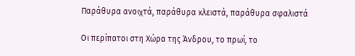Παράθυρα ανοιχτά, παράθυρα κλειστά, παράθυρα σφαλιστά

Οι περίπατοι στη Χώρα της Άνδρου, το πρωί, το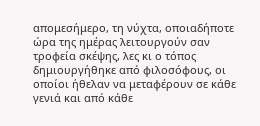απομεσήμερο, τη νύχτα, οποιαδήποτε ώρα της ημέρας λειτουργούν σαν τροφεία σκέψης, λες κι ο τόπος δημιουργήθηκε από φιλοσόφους, οι οποίοι ήθελαν να μεταφέρουν σε κάθε γενιά και από κάθε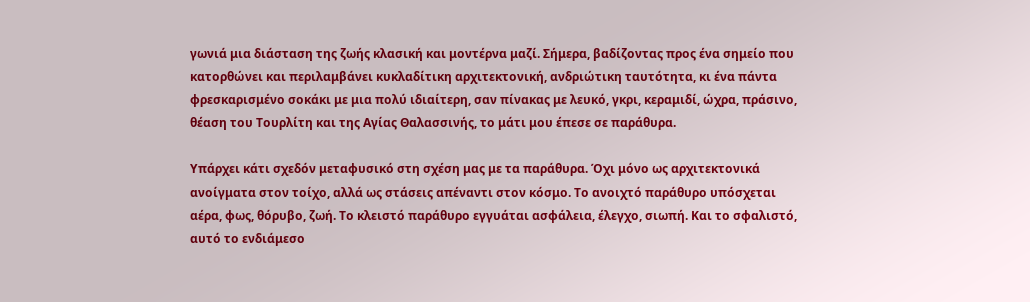γωνιά μια διάσταση της ζωής κλασική και μοντέρνα μαζί. Σήμερα, βαδίζοντας προς ένα σημείο που κατορθώνει και περιλαμβάνει κυκλαδίτικη αρχιτεκτονική, ανδριώτικη ταυτότητα, κι ένα πάντα φρεσκαρισμένο σοκάκι με μια πολύ ιδιαίτερη, σαν πίνακας με λευκό, γκρι, κεραμιδί, ώχρα, πράσινο, θέαση του Τουρλίτη και της Αγίας Θαλασσινής, το μάτι μου έπεσε σε παράθυρα.

Υπάρχει κάτι σχεδόν μεταφυσικό στη σχέση μας με τα παράθυρα. Όχι μόνο ως αρχιτεκτονικά ανοίγματα στον τοίχο, αλλά ως στάσεις απέναντι στον κόσμο. Το ανοιχτό παράθυρο υπόσχεται αέρα, φως, θόρυβο, ζωή. Το κλειστό παράθυρο εγγυάται ασφάλεια, έλεγχο, σιωπή. Και το σφαλιστό, αυτό το ενδιάμεσο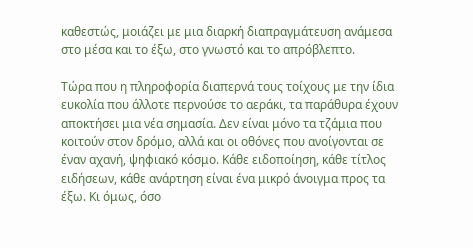καθεστώς, μοιάζει με μια διαρκή διαπραγμάτευση ανάμεσα στο μέσα και το έξω, στο γνωστό και το απρόβλεπτο.

Τώρα που η πληροφορία διαπερνά τους τοίχους με την ίδια ευκολία που άλλοτε περνούσε το αεράκι, τα παράθυρα έχουν αποκτήσει μια νέα σημασία. Δεν είναι μόνο τα τζάμια που κοιτούν στον δρόμο, αλλά και οι οθόνες που ανοίγονται σε έναν αχανή, ψηφιακό κόσμο. Κάθε ειδοποίηση, κάθε τίτλος ειδήσεων, κάθε ανάρτηση είναι ένα μικρό άνοιγμα προς τα έξω. Κι όμως, όσο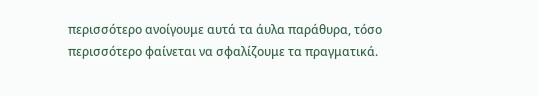περισσότερο ανοίγουμε αυτά τα άυλα παράθυρα, τόσο περισσότερο φαίνεται να σφαλίζουμε τα πραγματικά.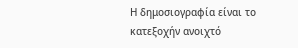Η δημοσιογραφία είναι το κατεξοχήν ανοιχτό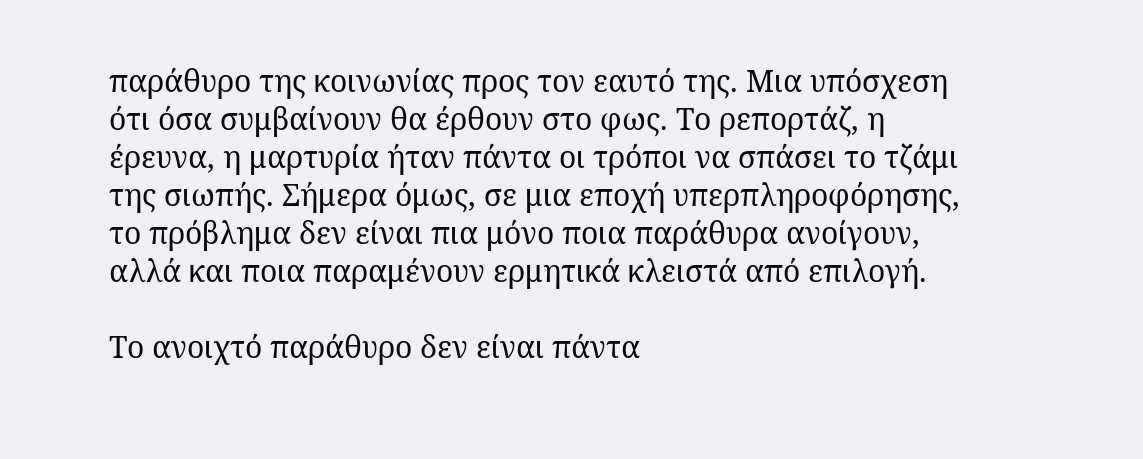παράθυρο της κοινωνίας προς τον εαυτό της. Μια υπόσχεση ότι όσα συμβαίνουν θα έρθουν στο φως. Το ρεπορτάζ, η έρευνα, η μαρτυρία ήταν πάντα οι τρόποι να σπάσει το τζάμι της σιωπής. Σήμερα όμως, σε μια εποχή υπερπληροφόρησης, το πρόβλημα δεν είναι πια μόνο ποια παράθυρα ανοίγουν, αλλά και ποια παραμένουν ερμητικά κλειστά από επιλογή.

Το ανοιχτό παράθυρο δεν είναι πάντα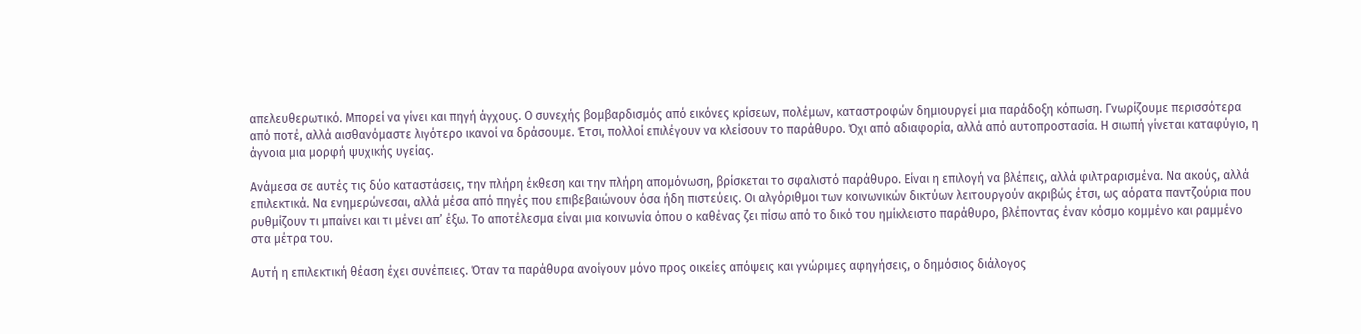απελευθερωτικό. Μπορεί να γίνει και πηγή άγχους. Ο συνεχής βομβαρδισμός από εικόνες κρίσεων, πολέμων, καταστροφών δημιουργεί μια παράδοξη κόπωση. Γνωρίζουμε περισσότερα από ποτέ, αλλά αισθανόμαστε λιγότερο ικανοί να δράσουμε. Έτσι, πολλοί επιλέγουν να κλείσουν το παράθυρο. Όχι από αδιαφορία, αλλά από αυτοπροστασία. Η σιωπή γίνεται καταφύγιο, η άγνοια μια μορφή ψυχικής υγείας.

Ανάμεσα σε αυτές τις δύο καταστάσεις, την πλήρη έκθεση και την πλήρη απομόνωση, βρίσκεται το σφαλιστό παράθυρο. Είναι η επιλογή να βλέπεις, αλλά φιλτραρισμένα. Να ακούς, αλλά επιλεκτικά. Να ενημερώνεσαι, αλλά μέσα από πηγές που επιβεβαιώνουν όσα ήδη πιστεύεις. Οι αλγόριθμοι των κοινωνικών δικτύων λειτουργούν ακριβώς έτσι, ως αόρατα παντζούρια που ρυθμίζουν τι μπαίνει και τι μένει απ’ έξω. Το αποτέλεσμα είναι μια κοινωνία όπου ο καθένας ζει πίσω από το δικό του ημίκλειστο παράθυρο, βλέποντας έναν κόσμο κομμένο και ραμμένο στα μέτρα του.

Αυτή η επιλεκτική θέαση έχει συνέπειες. Όταν τα παράθυρα ανοίγουν μόνο προς οικείες απόψεις και γνώριμες αφηγήσεις, ο δημόσιος διάλογος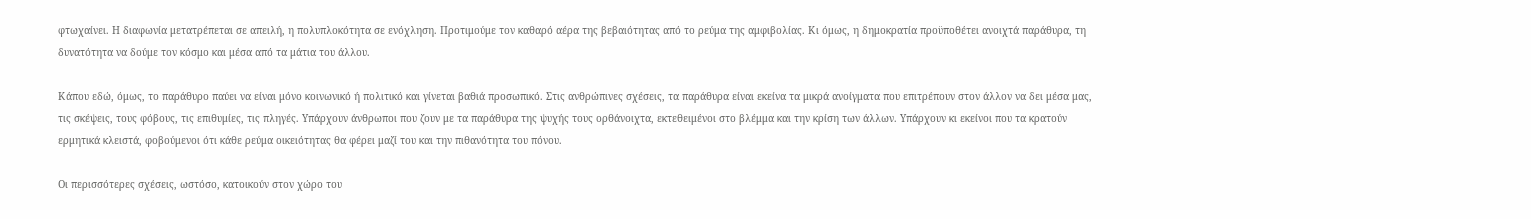φτωχαίνει. Η διαφωνία μετατρέπεται σε απειλή, η πολυπλοκότητα σε ενόχληση. Προτιμούμε τον καθαρό αέρα της βεβαιότητας από το ρεύμα της αμφιβολίας. Κι όμως, η δημοκρατία προϋποθέτει ανοιχτά παράθυρα, τη δυνατότητα να δούμε τον κόσμο και μέσα από τα μάτια του άλλου.

Κάπου εδώ, όμως, το παράθυρο παύει να είναι μόνο κοινωνικό ή πολιτικό και γίνεται βαθιά προσωπικό. Στις ανθρώπινες σχέσεις, τα παράθυρα είναι εκείνα τα μικρά ανοίγματα που επιτρέπουν στον άλλον να δει μέσα μας, τις σκέψεις, τους φόβους, τις επιθυμίες, τις πληγές. Υπάρχουν άνθρωποι που ζουν με τα παράθυρα της ψυχής τους ορθάνοιχτα, εκτεθειμένοι στο βλέμμα και την κρίση των άλλων. Υπάρχουν κι εκείνοι που τα κρατούν ερμητικά κλειστά, φοβούμενοι ότι κάθε ρεύμα οικειότητας θα φέρει μαζί του και την πιθανότητα του πόνου.

Οι περισσότερες σχέσεις, ωστόσο, κατοικούν στον χώρο του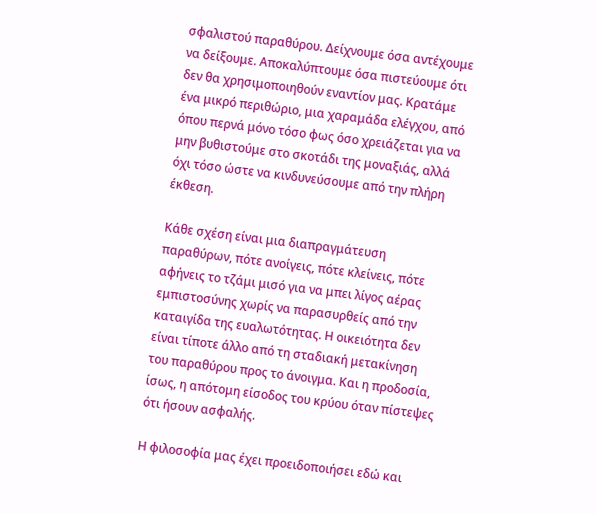σφαλιστού παραθύρου. Δείχνουμε όσα αντέχουμε να δείξουμε. Αποκαλύπτουμε όσα πιστεύουμε ότι δεν θα χρησιμοποιηθούν εναντίον μας. Κρατάμε ένα μικρό περιθώριο, μια χαραμάδα ελέγχου, από όπου περνά μόνο τόσο φως όσο χρειάζεται για να μην βυθιστούμε στο σκοτάδι της μοναξιάς, αλλά όχι τόσο ώστε να κινδυνεύσουμε από την πλήρη έκθεση.

Κάθε σχέση είναι μια διαπραγμάτευση παραθύρων, πότε ανοίγεις, πότε κλείνεις, πότε αφήνεις το τζάμι μισό για να μπει λίγος αέρας εμπιστοσύνης χωρίς να παρασυρθείς από την καταιγίδα της ευαλωτότητας. Η οικειότητα δεν είναι τίποτε άλλο από τη σταδιακή μετακίνηση του παραθύρου προς το άνοιγμα. Και η προδοσία, ίσως, η απότομη είσοδος του κρύου όταν πίστεψες ότι ήσουν ασφαλής.

Η φιλοσοφία μας έχει προειδοποιήσει εδώ και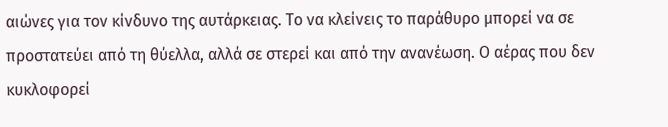αιώνες για τον κίνδυνο της αυτάρκειας. Το να κλείνεις το παράθυρο μπορεί να σε προστατεύει από τη θύελλα, αλλά σε στερεί και από την ανανέωση. Ο αέρας που δεν κυκλοφορεί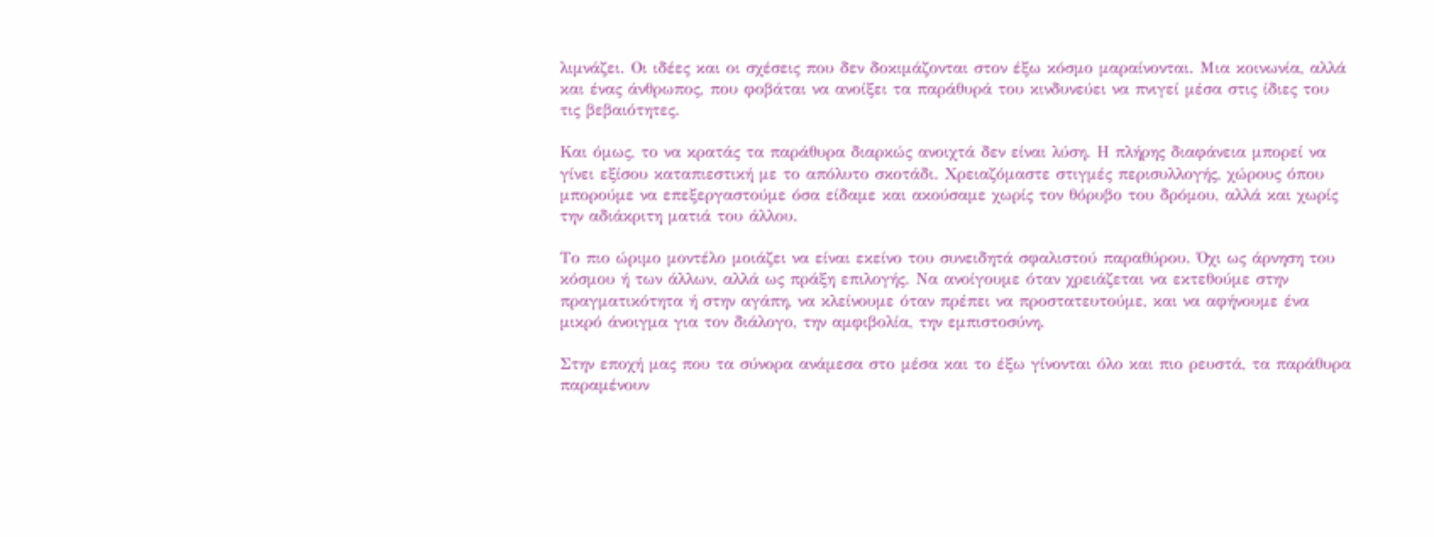λιμνάζει. Οι ιδέες και οι σχέσεις που δεν δοκιμάζονται στον έξω κόσμο μαραίνονται. Μια κοινωνία, αλλά και ένας άνθρωπος, που φοβάται να ανοίξει τα παράθυρά του κινδυνεύει να πνιγεί μέσα στις ίδιες του τις βεβαιότητες.

Και όμως, το να κρατάς τα παράθυρα διαρκώς ανοιχτά δεν είναι λύση. Η πλήρης διαφάνεια μπορεί να γίνει εξίσου καταπιεστική με το απόλυτο σκοτάδι. Χρειαζόμαστε στιγμές περισυλλογής, χώρους όπου μπορούμε να επεξεργαστούμε όσα είδαμε και ακούσαμε χωρίς τον θόρυβο του δρόμου, αλλά και χωρίς την αδιάκριτη ματιά του άλλου.

Το πιο ώριμο μοντέλο μοιάζει να είναι εκείνο του συνειδητά σφαλιστού παραθύρου. Όχι ως άρνηση του κόσμου ή των άλλων, αλλά ως πράξη επιλογής. Να ανοίγουμε όταν χρειάζεται να εκτεθούμε στην πραγματικότητα ή στην αγάπη, να κλείνουμε όταν πρέπει να προστατευτούμε, και να αφήνουμε ένα μικρό άνοιγμα για τον διάλογο, την αμφιβολία, την εμπιστοσύνη.

Στην εποχή μας που τα σύνορα ανάμεσα στο μέσα και το έξω γίνονται όλο και πιο ρευστά, τα παράθυρα παραμένουν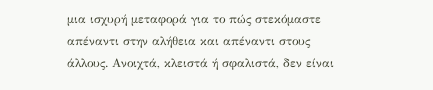μια ισχυρή μεταφορά για το πώς στεκόμαστε απέναντι στην αλήθεια και απέναντι στους άλλους. Ανοιχτά, κλειστά ή σφαλιστά, δεν είναι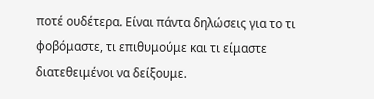ποτέ ουδέτερα. Είναι πάντα δηλώσεις για το τι φοβόμαστε, τι επιθυμούμε και τι είμαστε διατεθειμένοι να δείξουμε.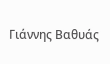Γιάννης Βαθυάς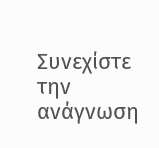Συνεχίστε την ανάγνωση